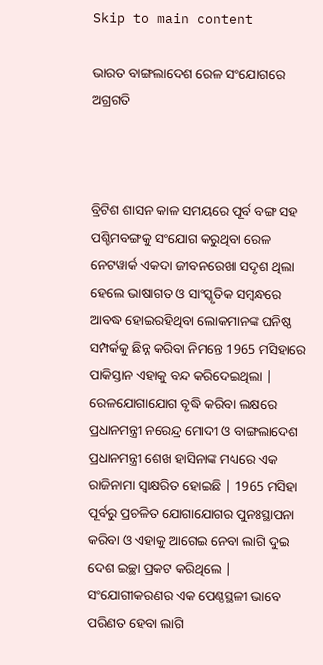Skip to main content

ଭାରତ ବାଙ୍ଗଲାଦେଶ ରେଳ ସଂଯୋଗରେ ଅଗ୍ରଗତି



ବ୍ରିଟିଶ ଶାସନ କାଳ ସମୟରେ ପୂର୍ବ ବଙ୍ଗ ସହ ପଶ୍ଚିମବଙ୍ଗକୁ ସଂଯୋଗ କରୁଥିବା ରେଳ ନେଟୱାର୍କ ଏକଦା ଜୀବନରେଖା ସଦୃଶ ଥିଲା ହେଲେ ଭାଷାଗତ ଓ ସାଂସ୍କୃତିକ ସମ୍ବନ୍ଧରେ ଆବଦ୍ଧ ହୋଇରହିଥିବା ଲୋକମାନଙ୍କ ଘନିଷ୍ଠ ସମ୍ପର୍କକୁ ଛିନ୍ନ କରିବା ନିମନ୍ତେ 1965 ମସିହାରେ ପାକିସ୍ତାନ ଏହାକୁ ବନ୍ଦ କରିଦେଇଥିଲା | ରେଳଯୋଗାଯୋଗ ବୃଦ୍ଧି କରିବା ଲକ୍ଷରେ ପ୍ରଧାନମନ୍ତ୍ରୀ ନରେନ୍ଦ୍ର ମୋଦୀ ଓ ବାଙ୍ଗଲାଦେଶ ପ୍ରଧାନମନ୍ତ୍ରୀ ଶେଖ ହାସିନାଙ୍କ ମଧ୍ୟରେ ଏକ ରାଜିନାମା ସ୍ବାକ୍ଷରିତ ହୋଇଛି | 1965 ମସିହା ପୂର୍ବରୁ ପ୍ରଚଳିତ ଯୋଗାଯୋଗର ପୁନଃସ୍ଥାପନା କରିବା ଓ ଏହାକୁ ଆଗେଇ ନେବା ଲାଗି ଦୁଇ ଦେଶ ଇଚ୍ଛା ପ୍ରକଟ କରିଥିଲେ | ସଂଯୋଗୀକରଣର ଏକ ପେଣ୍ଠସ୍ଥଳୀ ଭାବେ ପରିଣତ ହେବା ଲାଗି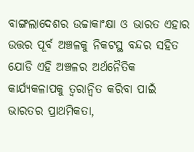ବାଙ୍ଗଲାଦେଶର ଉଚ୍ଚାକାଂକ୍ଷା ଓ ଭାରତ ଏହାର ଉତ୍ତର ପୂର୍ବ ଅଞ୍ଚଳକୁ ନିକଟସ୍ଥ ବନ୍ଦର ସହିତ ଯୋଡି ଏହି ଅଞ୍ଚଳର ଅର୍ଥନୈତିକ କାର୍ଯ୍ୟକଳାପକୁ ତ୍ୱରାନ୍ୱିତ କରିବା ପାଇଁ ଭାରତର ପ୍ରାଥମିକତା,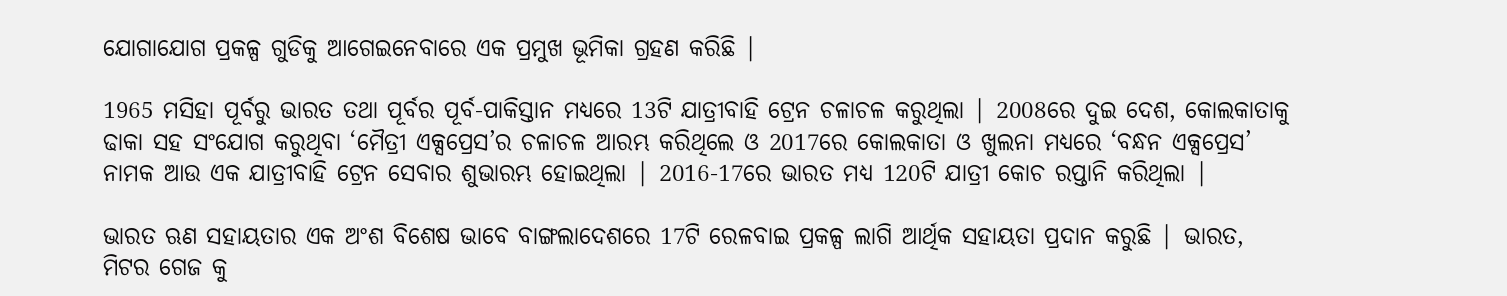ଯୋଗାଯୋଗ ପ୍ରକଳ୍ପ ଗୁଡିକୁ ଆଗେଇନେବାରେ ଏକ ପ୍ରମୁଖ ଭୂମିକା ଗ୍ରହଣ କରିଛି |

1965 ମସିହା ପୂର୍ବରୁ ଭାରତ ତଥା ପୂର୍ବର ପୂର୍ବ-ପାକିସ୍ତାନ ମଧ୍ୟରେ 13ଟି ଯାତ୍ରୀବାହି ଟ୍ରେନ ଚଳାଚଳ କରୁଥିଲା | 2008ରେ ଦୁଇ ଦେଶ, କୋଲକାତାକୁ ଢାକା ସହ ସଂଯୋଗ କରୁଥିବା ‘ମୈତ୍ରୀ ଏକ୍ସପ୍ରେସ’ର ଚଳାଚଳ ଆରମ୍ଭ କରିଥିଲେ ଓ 2017ରେ କୋଲକାତା ଓ ଖୁଲନା ମଧ୍ୟରେ ‘ବନ୍ଧନ ଏକ୍ସପ୍ରେସ’ ନାମକ ଆଉ ଏକ ଯାତ୍ରୀବାହି ଟ୍ରେନ ସେବାର ଶୁଭାରମ୍ଭ ହୋଇଥିଲା | 2016-17ରେ ଭାରତ ମଧ୍ୟ 120ଟି ଯାତ୍ରୀ କୋଚ ରପ୍ତାନି କରିଥିଲା |

ଭାରତ ଋଣ ସହାୟତାର ଏକ ଅଂଶ ବିଶେଷ ଭାବେ ବାଙ୍ଗଲାଦେଶରେ 17ଟି ରେଳବାଇ ପ୍ରକଳ୍ପ ଲାଗି ଆର୍ଥିକ ସହାୟତା ପ୍ରଦାନ କରୁଛି | ଭାରତ, ମିଟର ଗେଜ କୁ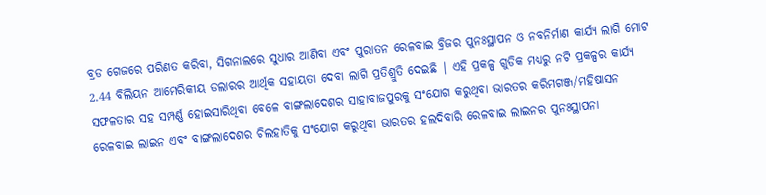ବ୍ରଡ ଗେଜରେ ପରିଣତ କରିବା, ସିଗନାଲରେ ସୁଧାର ଆଣିବା ଏବଂ ପୁରାତନ ରେଳବାଇ ବ୍ରିଜର ପୁନଃସ୍ଥାପନ ଓ ନବନିର୍ମାଣ କାର୍ଯ୍ୟ ଲାଗି ମୋଟ 2.44 ବିଲିୟନ ଆମେରିକୀୟ ଡଲାରର ଆର୍ଥିକ ସହାୟତା ଦେବା ଲାଗି ପ୍ରତିଶ୍ରୁତି ଦେଇଛି | ଏହି ପ୍ରକଳ୍ପ ଗୁଡିକ ମଧ୍ୟରୁ ନଟି ପ୍ରକଳ୍ପର କାର୍ଯ୍ୟ ସଫଳତାର ସହ ସମ୍ପର୍ଣ୍ଣ ହୋଇସାରିଥିବା ବେଳେ ବାଙ୍ଗଲାଦେଶର ସାହାବାଜପୁରକୁ ସଂଯୋଗ କରୁଥିବା ଭାରତର କରିମଗଞ୍ଜ/ମହିଷାସନ ରେଳବାଇ ଲାଇନ ଏବଂ ବାଙ୍ଗଲାଦେଶର ଚିଲହାତିକୁ ସଂଯୋଗ କରୁଥିବା ଭାରତର ହଲଦିବାରି ରେଳବାଇ ଲାଇନର ପୁନଃସ୍ଥାପନା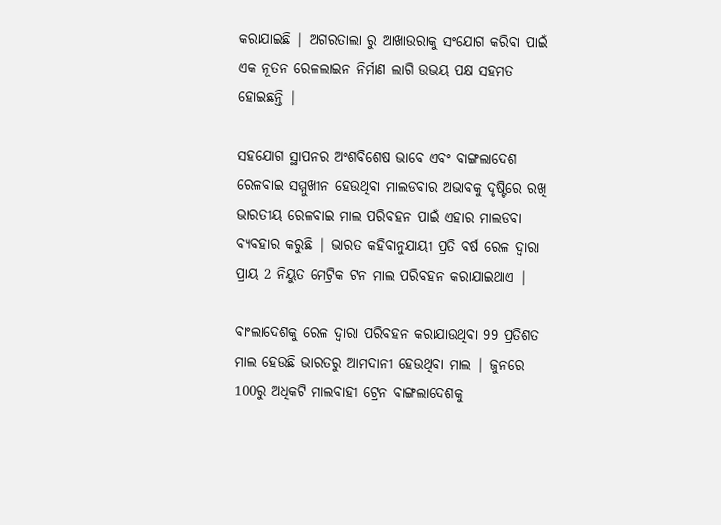କରାଯାଇଛି | ଅଗରତାଲା ରୁ ଆଖାଉରାକୁ ସଂଯୋଗ କରିବା ପାଇଁ ଏକ ନୂତନ ରେଳଲାଇନ ନିର୍ମାଣ ଲାଗି ଉଭୟ ପକ୍ଷ ସହମତ ହୋଇଛନ୍ତି |

ସହଯୋଗ ସ୍ଥାପନର ଅଂଶବିଶେଷ ଭାବେ ଏବଂ ବାଙ୍ଗଲାଦେଶ ରେଳବାଇ ସମ୍ମୁଖୀନ ହେଉଥିବା ମାଲଡବାର ଅଭାବକୁ ଦୃଷ୍ଟିରେ ରଖି ଭାରତୀୟ ରେଳବାଇ ମାଲ ପରିବହନ ପାଇଁ ଏହାର ମାଲଡବା ବ୍ୟବହାର କରୁଛି | ଭାରତ କହିବାନୁଯାୟୀ ପ୍ରତି ବର୍ଷ ରେଳ ଦ୍ଵାରା ପ୍ରାୟ 2 ନିୟୁତ ମେଟ୍ରିକ ଟନ ମାଲ ପରିବହନ କରାଯାଇଥାଏ |

ବାଂଲାଦେଶକୁ ରେଳ ଦ୍ଵାରା ପରିବହନ କରାଯାଉଥିବା 99 ପ୍ରତିଶତ ମାଲ ହେଉଛି ଭାରତରୁ ଆମଦାନୀ ହେଉଥିବା ମାଲ | ଜୁନରେ 100ରୁ ଅଧିକଟି ମାଲବାହୀ ଟ୍ରେନ ବାଙ୍ଗଲାଦେଶକୁ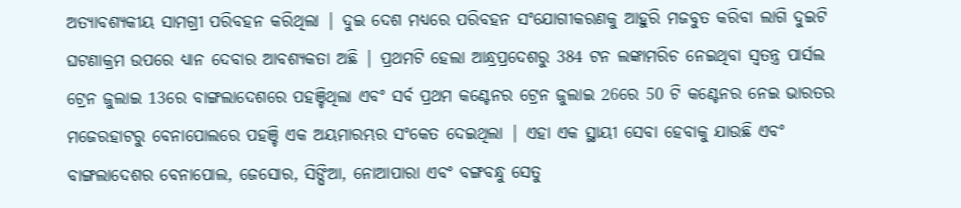ଅତ୍ୟାବଶ୍ୟକୀୟ ସାମଗ୍ରୀ ପରିବହନ କରିଥିଲା | ଦୁଇ ଦେଶ ମଧ୍ୟରେ ପରିବହନ ସଂଯୋଗୀକରଣକୁ ଆହୁରି ମଜବୁତ କରିବା ଲାଗି ଦୁଇଟି ଘଟଣାକ୍ରମ ଉପରେ ଧ୍ୟାନ ଦେବାର ଆବଶ୍ୟକତା ଅଛି | ପ୍ରଥମଟି ହେଲା ଆନ୍ଧ୍ରପ୍ରଦେଶରୁ 384 ଟନ ଲଙ୍କାମରିଚ ନେଇଥିବା ସ୍ଵତନ୍ତ୍ର ପାର୍ସଲ ଟ୍ରେନ ଜୁଲାଇ 13ରେ ବାଙ୍ଗଲାଦେଶରେ ପହଞ୍ଚିଥିଲା ଏବଂ ସର୍ବ ପ୍ରଥମ କଣ୍ଟେନର ଟ୍ରେନ ଜୁଲାଇ 26ରେ 50 ଟି କଣ୍ଟେନର ନେଇ ଭାରତର ମଜେରହାଟରୁ ବେନାପୋଲରେ ପହଞ୍ଚି ଏକ ଅୟମାରମ୍ଭର ସଂକେତ ଦେଇଥିଲା | ଏହା ଏକ ସ୍ଥାୟୀ ସେବା ହେବାକୁ ଯାଉଛି ଏବଂ ବାଙ୍ଗଲାଦେଶର ବେନାପୋଲ, ଜେସୋର, ସିଙ୍ଘିଆ, ନୋଆପାରା ଏବଂ ବଙ୍ଗବନ୍ଧୁ ସେତୁ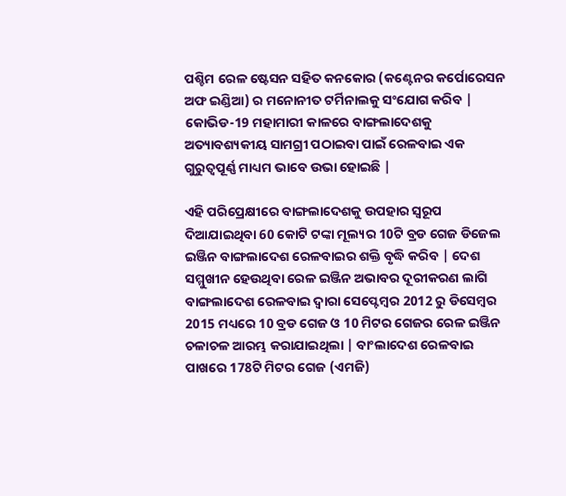ପଶ୍ଚିମ ରେଳ ଷ୍ଟେସନ ସହିତ କନକୋର (କଣ୍ଟେନର କର୍ପୋରେସନ ଅଫ ଇଣ୍ଡିଆ) ର ମନୋନୀତ ଟର୍ମିନାଲକୁ ସଂଯୋଗ କରିବ | କୋଭିଡ-19 ମହାମାରୀ କାଳରେ ବାଙ୍ଗଲାଦେଶକୁ ଅତ୍ୟାବଶ୍ୟକୀୟ ସାମଗ୍ରୀ ପଠାଇବା ପାଇଁ ରେଳବାଇ ଏକ ଗୁରୁତ୍ୱପୂର୍ଣ୍ଣ ମାଧ୍ୟମ ଭାବେ ଉଭା ହୋଇଛି |

ଏହି ପରିପ୍ରେକ୍ଷୀରେ ବାଙ୍ଗଲାଦେଶକୁ ଉପହାର ସ୍ୱରୂପ ଦିଆଯାଇଥିବା 60 କୋଟି ଟଙ୍କା ମୂଲ୍ୟର 10ଟି ବ୍ରଡ ଗେଜ ଡିଜେଲ ଇଞ୍ଜିନ ବାଙ୍ଗଲାଦେଶ ରେଳବାଇର ଶକ୍ତି ବୃଦ୍ଧି କରିବ | ଦେଶ ସମ୍ମୁଖୀନ ହେଉଥିବା ରେଳ ଇଞ୍ଜିନ ଅଭାବର ଦୂରୀକରଣ ଲାଗି ବାଙ୍ଗଲାଦେଶ ରେଳବାଇ ଦ୍ଵାରା ସେପ୍ଟେମ୍ବର 2012 ରୁ ଡିସେମ୍ବର 2015 ମଧ୍ୟରେ 10 ବ୍ରଡ ଗେଜ ଓ 10 ମିଟର ଗେଜର ରେଳ ଇଞ୍ଜିନ ଚଳାଚଳ ଆରମ୍ଭ କରାଯାଇଥିଲା | ବାଂଲାଦେଶ ରେଳବାଇ ପାଖରେ 178ଟି ମିଟର ଗେଜ (ଏମଜି)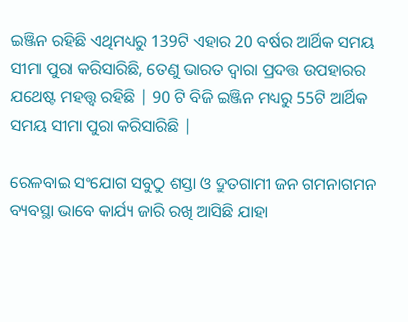ଇଞ୍ଜିନ ରହିଛି ଏଥିମଧ୍ୟରୁ 139ଟି ଏହାର 20 ବର୍ଷର ଆର୍ଥିକ ସମୟ ସୀମା ପୁରା କରିସାରିଛି, ତେଣୁ ଭାରତ ଦ୍ଵାରା ପ୍ରଦତ୍ତ ଉପହାରର ଯଥେଷ୍ଟ ମହତ୍ତ୍ଵ ରହିଛି | 90 ଟି ବିଜି ଇଞ୍ଜିନ ମଧ୍ୟରୁ 55ଟି ଆର୍ଥିକ ସମୟ ସୀମା ପୁରା କରିସାରିଛି |

ରେଳବାଇ ସଂଯୋଗ ସବୁଠୁ ଶସ୍ତା ଓ ଦ୍ରୁତଗାମୀ ଜନ ଗମନାଗମନ ବ୍ୟବସ୍ଥା ଭାବେ କାର୍ଯ୍ୟ ଜାରି ରଖି ଆସିଛି ଯାହା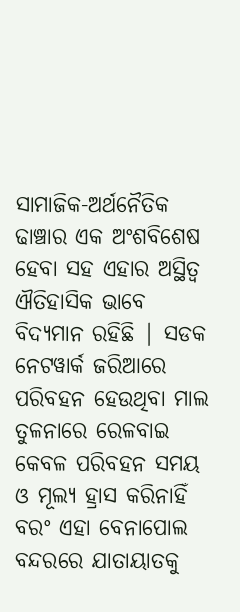ସାମାଜିକ-ଅର୍ଥନୈତିକ ଢାଞ୍ଚାର ଏକ ଅଂଶବିଶେଷ ହେବା ସହ ଏହାର ଅସ୍ଥିତ୍ଵ ଐତିହାସିକ ଭାବେ ବିଦ୍ୟମାନ ରହିଛି | ସଡକ ନେଟୱାର୍କ ଜରିଆରେ ପରିବହନ ହେଉଥିବା ମାଲ ତୁଳନାରେ ରେଳବାଇ କେବଳ ପରିବହନ ସମୟ ଓ ମୂଲ୍ୟ ହ୍ରାସ କରିନାହିଁ ବରଂ ଏହା ବେନାପୋଲ ବନ୍ଦରରେ ଯାତାୟାତକୁ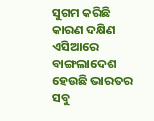ସୁଗମ କରିଛି କାରଣ ଦକ୍ଷିଣ ଏସିଆରେ ବାଙ୍ଗଲାଦେଶ ହେଉଛି ଭାରତର ସବୁ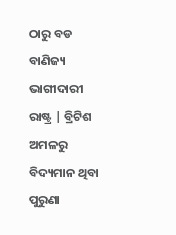ଠାରୁ ବଡ ବାଣିଜ୍ୟ ଭାଗୀଦାରୀ ରାଷ୍ଟ୍ର | ବ୍ରିଟିଶ ଅମଳରୁ ବିଦ୍ୟମାନ ଥିବା ପୁରୁଣା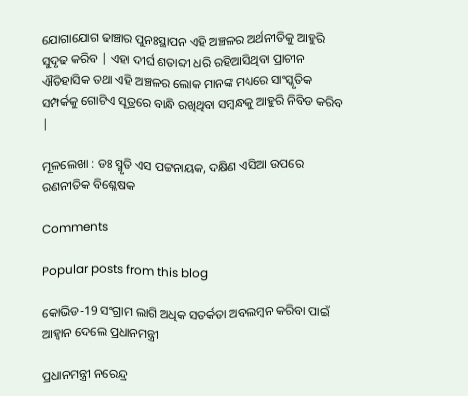ଯୋଗାଯୋଗ ଢାଞ୍ଚାର ପୁନଃସ୍ଥାପନ ଏହି ଅଞ୍ଚଳର ଅର୍ଥନୀତିକୁ ଆହୁରି ସୁଦୃଢ କରିବ | ଏହା ଦୀର୍ଘ ଶତାବ୍ଦୀ ଧରି ରହିଆସିଥିବା ପ୍ରାଚୀନ ଐତିହାସିକ ତଥା ଏହି ଅଞ୍ଚଳର ଲୋକ ମାନଙ୍କ ମଧ୍ୟରେ ସାଂସ୍କୃତିକ ସମ୍ପର୍କକୁ ଗୋଟିଏ ସୂତ୍ରରେ ବାନ୍ଧି ରଖିଥିବା ସମ୍ବନ୍ଧକୁ ଆହୁରି ନିବିଡ କରିବ |

ମୂଳଲେଖା : ଡଃ ସ୍ମୃତି ଏସ ପଟ୍ଟନାୟକ, ଦକ୍ଷିଣ ଏସିଆ ଉପରେ ରଣନୀତିକ ବିଶ୍ଳେଷକ

Comments

Popular posts from this blog

କୋଭିଡ-19 ସଂଗ୍ରାମ ଲାଗି ଅଧିକ ସତର୍କତା ଅବଲମ୍ବନ କରିବା ପାଇଁ ଆହ୍ଵାନ ଦେଲେ ପ୍ରଧାନମନ୍ତ୍ରୀ

ପ୍ରଧାନମନ୍ତ୍ରୀ ନରେନ୍ଦ୍ର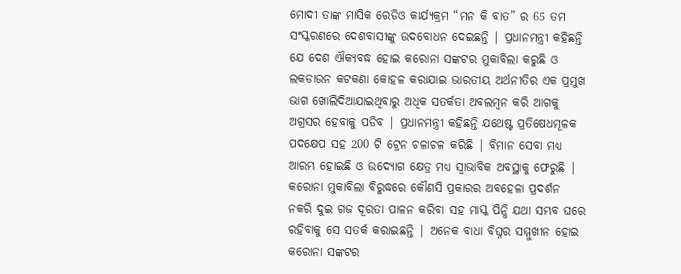ମୋଦୀ ତାଙ୍କ ମାସିକ ରେଡିଓ କାର୍ଯ୍ୟକ୍ରମ “ମନ କି ବାତ” ର 65 ତମ ସଂସ୍କରଣରେ ଦେଶବାସୀଙ୍କୁ ଉଦବୋଧନ ଦେଇଛନ୍ତି | ପ୍ରଧାନମନ୍ତ୍ରୀ କହିଛନ୍ତି ଯେ ଦେଶ ଐକ୍ୟବଦ୍ଧ ହୋଇ କରୋନା ସଙ୍କଟର ମୁକାବିଲା କରୁଛି ଓ ଲକଡାଉନ କଟକଣା କୋହଳ କରାଯାଇ ଭାରତୀୟ ଅର୍ଥନୀତିର ଏକ ପ୍ରମୁଖ ଭାଗ ଖୋଲିଦିଆଯାଇଥିବାରୁ ଅଧିକ ସତର୍କତା ଅବଲମ୍ବନ କରି ଆଗକୁ ଅଗ୍ରସର ହେବାକୁ ପଡିବ | ପ୍ରଧାନମନ୍ତ୍ରୀ କହିଛନ୍ତି ଯଥେଷ୍ଟ ପ୍ରତିଷେଧମୂଳକ ପଦକ୍ଷେପ ସହ 200 ଟି ଟ୍ରେନ ଚଳାଚଳ କରିଛି | ବିମାନ ସେବା ମଧ୍ୟ ଆରମ୍ଭ ହୋଇଛି ଓ ଉଦ୍ୟୋଗ କ୍ଷେତ୍ର ମଧ୍ୟ ସ୍ଵାଭାବିକ ଅବସ୍ଥାକୁ ଫେରୁଛି | କରୋନା ମୁକାବିଲା ବିରୁଦ୍ଧରେ କୌଣସି ପ୍ରକାରର ଅବହେଳା ପ୍ରଦର୍ଶନ ନକରି ଦୁଇ ଗଜ ଦୂରତା ପାଳନ କରିବା ସହ ମାସ୍କ ପିନ୍ଧି ଯଥା ସମ୍ଭବ ଘରେ ରହିବାକୁ ସେ ସତର୍କ କରାଇଛନ୍ତି | ଅନେକ ବାଧା ବିଘ୍ନର ସମ୍ମୁଖୀନ ହୋଇ କରୋନା ସଙ୍କଟର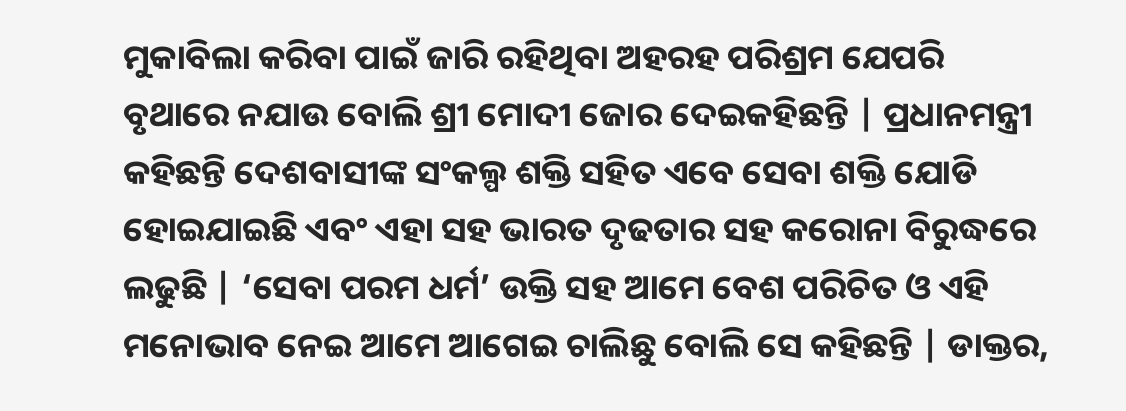ମୁକାବିଲା କରିବା ପାଇଁ ଜାରି ରହିଥିବା ଅହରହ ପରିଶ୍ରମ ଯେପରି ବୃଥାରେ ନଯାଉ ବୋଲି ଶ୍ରୀ ମୋଦୀ ଜୋର ଦେଇକହିଛନ୍ତି | ପ୍ରଧାନମନ୍ତ୍ରୀ କହିଛନ୍ତି ଦେଶବାସୀଙ୍କ ସଂକଲ୍ପ ଶକ୍ତି ସହିତ ଏବେ ସେବା ଶକ୍ତି ଯୋଡି ହୋଇଯାଇଛି ଏବଂ ଏହା ସହ ଭାରତ ଦୃଢତାର ସହ କରୋନା ବିରୁଦ୍ଧରେ ଲଢୁଛି | ‘ସେବା ପରମ ଧର୍ମ’ ଉକ୍ତି ସହ ଆମେ ବେଶ ପରିଚିତ ଓ ଏହି ମନୋଭାବ ନେଇ ଆମେ ଆଗେଇ ଚାଲିଛୁ ବୋଲି ସେ କହିଛନ୍ତି | ଡାକ୍ତର,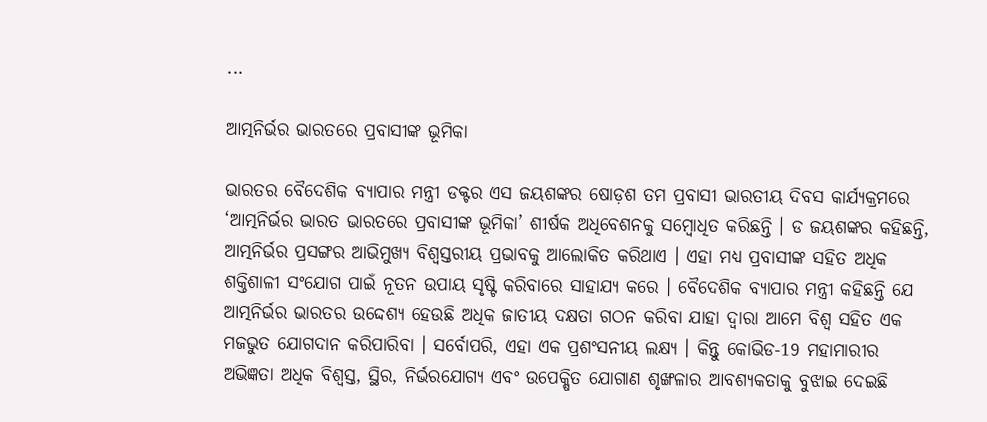...

ଆତ୍ମନିର୍ଭର ଭାରତରେ ପ୍ରବାସୀଙ୍କ ଭୂମିକା

ଭାରତର ବୈଦେଶିକ ବ୍ୟାପାର ମନ୍ତ୍ରୀ ଡକ୍ଟର ଏସ ଜୟଶଙ୍କର ଷୋଡ଼ଶ ତମ ପ୍ରବାସୀ ଭାରତୀୟ ଦିବସ କାର୍ଯ୍ୟକ୍ରମରେ ‘ଆତ୍ମନିର୍ଭର ଭାରତ ଭାରତରେ ପ୍ରବାସୀଙ୍କ ଭୂମିକା’ ଶୀର୍ଷକ ଅଧିବେଶନକୁ ସମ୍ବୋଧିତ କରିଛନ୍ତି । ଡ ଜୟଶଙ୍କର କହିଛନ୍ତି, ଆତ୍ମନିର୍ଭର ପ୍ରସଙ୍ଗର ଆଭିମୁଖ୍ୟ ବିଶ୍ୱସ୍ତରୀୟ ପ୍ରଭାବକୁ ଆଲୋକିତ କରିଥାଏ । ଏହା ମଧ୍ୟ ପ୍ରବାସୀଙ୍କ ସହିତ ଅଧିକ ଶକ୍ତିଶାଳୀ ସଂଯୋଗ ପାଇଁ ନୂତନ ଉପାୟ ସୃଷ୍ଟି କରିବାରେ ସାହାଯ୍ୟ କରେ । ବୈଦେଶିକ ବ୍ୟାପାର ମନ୍ତ୍ରୀ କହିଛନ୍ତି ଯେ ଆତ୍ମନିର୍ଭର ଭାରତର ଉଦ୍ଦେଶ୍ୟ ହେଉଛି ଅଧିକ ଜାତୀୟ ଦକ୍ଷତା ଗଠନ କରିବା ଯାହା ଦ୍ବାରା ଆମେ ବିଶ୍ୱ ସହିତ ଏକ ମଜଭୁତ ଯୋଗଦାନ କରିପାରିବା । ସର୍ବୋପରି, ଏହା ଏକ ପ୍ରଶଂସନୀୟ ଲକ୍ଷ୍ୟ । କିନ୍ତୁ କୋଭିଡ-19 ମହାମାରୀର ଅଭିଜ୍ଞତା ଅଧିକ ବିଶ୍ୱସ୍ତ, ସ୍ଥିର, ନିର୍ଭରଯୋଗ୍ୟ ଏବଂ ଉପେକ୍ଷିତ ଯୋଗାଣ ଶୃଙ୍ଖଳାର ଆବଶ୍ୟକତାକୁ ବୁଝାଇ ଦେଇଛି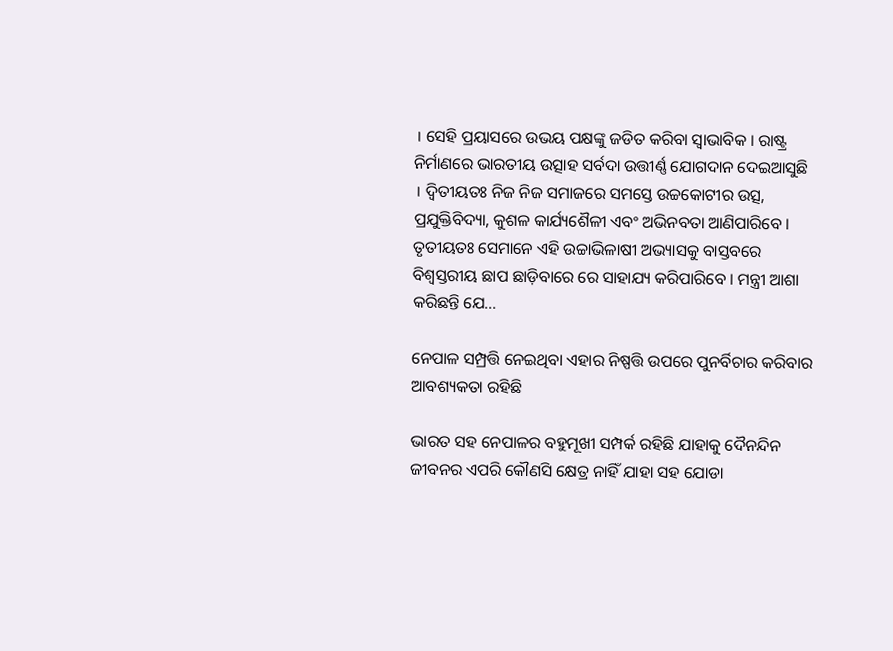। ସେହି ପ୍ରୟାସରେ ଉଭୟ ପକ୍ଷଙ୍କୁ ଜଡିତ କରିବା ସ୍ୱାଭାବିକ । ରାଷ୍ଟ୍ର ନିର୍ମାଣରେ ଭାରତୀୟ ଉତ୍ସାହ ସର୍ବଦା ଉତ୍ତୀର୍ଣ୍ଣ ଯୋଗଦାନ ଦେଇଆସୁଛି । ଦ୍ୱିତୀୟତଃ ନିଜ ନିଜ ସମାଜରେ ସମସ୍ତେ ଉଚ୍ଚକୋଟୀର ଉତ୍ସ, ପ୍ରଯୁକ୍ତିବିଦ୍ୟା, କୁଶଳ କାର୍ଯ୍ୟଶୈଳୀ ଏବଂ ଅଭିନବତା ଆଣିପାରିବେ । ତୃତୀୟତଃ ସେମାନେ ଏହି ଉଚ୍ଚାଭିଳାଷୀ ଅଭ୍ୟାସକୁ ବାସ୍ତବରେ ବିଶ୍ୱସ୍ତରୀୟ ଛାପ ଛାଡ଼ିବାରେ ରେ ସାହାଯ୍ୟ କରିପାରିବେ । ମନ୍ତ୍ରୀ ଆଶା କରିଛନ୍ତି ଯେ...

ନେପାଳ ସମ୍ପ୍ରତ୍ତି ନେଇଥିବା ଏହାର ନିଷ୍ପତ୍ତି ଉପରେ ପୁନର୍ବିଚାର କରିବାର ଆବଶ୍ୟକତା ରହିଛି

ଭାରତ ସହ ନେପାଳର ବହୁମୂଖୀ ସମ୍ପର୍କ ରହିଛି ଯାହାକୁ ଦୈନନ୍ଦିନ ଜୀବନର ଏପରି କୌଣସି କ୍ଷେତ୍ର ନାହିଁ ଯାହା ସହ ଯୋଡା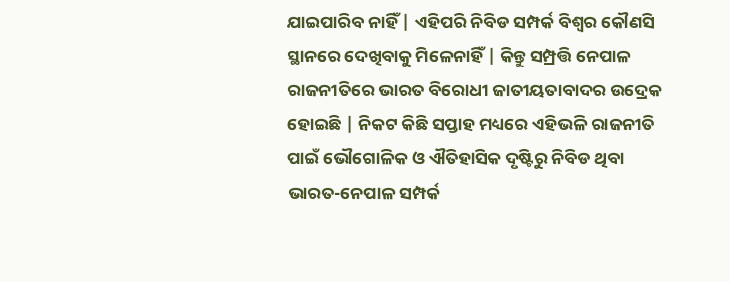ଯାଇପାରିବ ନାହିଁ | ଏହିପରି ନିବିଡ ସମ୍ପର୍କ ବିଶ୍ଵର କୌଣସି ସ୍ଥାନରେ ଦେଖିବାକୁ ମିଳେନାହିଁ | କିନ୍ତୁ ସମ୍ପ୍ରତ୍ତି ନେପାଳ ରାଜନୀତିରେ ଭାରତ ବିରୋଧୀ ଜାତୀୟତାବାଦର ଉଦ୍ରେକ ହୋଇଛି | ନିକଟ କିଛି ସପ୍ତାହ ମଧ୍ୟରେ ଏହିଭଳି ରାଜନୀତି ପାଇଁ ଭୌଗୋଳିକ ଓ ଐତିହାସିକ ଦୃଷ୍ଟିରୁ ନିବିଡ ଥିବା ଭାରତ-ନେପାଳ ସମ୍ପର୍କ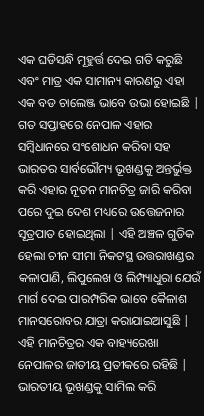ଏକ ଘଡିସନ୍ଧି ମୂହୁର୍ତ୍ତ ଦେଇ ଗତି କରୁଛି ଏବଂ ମାତ୍ର ଏକ ସାମାନ୍ୟ କାରଣରୁ ଏହା ଏକ ବଡ ଚାଲେଞ୍ଜ ଭାବେ ଉଭା ହୋଇଛି | ଗତ ସପ୍ତାହରେ ନେପାଳ ଏହାର ସମ୍ବିଧାନରେ ସଂଶୋଧନ କରିବା ସହ ଭାରତର ସାର୍ବଭୌମ୍ୟ ଭୂଖଣ୍ଡକୁ ଅନ୍ତର୍ଭୁକ୍ତ କରି ଏହାର ନୂତନ ମାନଚିତ୍ର ଜାରି କରିବା ପରେ ଦୁଇ ଦେଶ ମଧ୍ୟରେ ଉତ୍ତେଜନାର ସୂତ୍ରପାତ ହୋଇଥିଲା | ଏହି ଅଞ୍ଚଳ ଗୁଡିକ ହେଲା ଚୀନ ସୀମା ନିକଟସ୍ଥ ଉତ୍ତରାଖଣ୍ଡର କଳାପାଣି, ଲିପୁଲେଖ ଓ ଲିମ୍ପ୍ୟାଧୁରା ଯେଉଁ ମାର୍ଗ ଦେଇ ପାରମ୍ପରିକ ଭାବେ କୈଳାଶ ମାନସରୋବର ଯାତ୍ରା କରାଯାଇଆସୁଛି | ଏହି ମାନଚିତ୍ରର ଏକ ବାହ୍ୟରେଖା ନେପାଳର ଜାତୀୟ ପ୍ରତୀକରେ ରହିଛି | ଭାରତୀୟ ଭୂଖଣ୍ଡକୁ ସାମିଲ କରି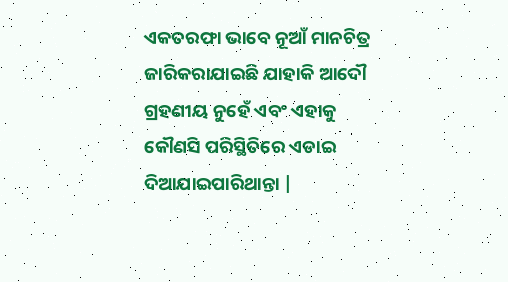ଏକତରଫା ଭାବେ ନୂଆଁ ମାନଚିତ୍ର ଜାରିକରାଯାଇଛି ଯାହାକି ଆଦୌ ଗ୍ରହଣୀୟ ନୁହେଁ ଏବଂ ଏହାକୁ କୌଣସି ପରିସ୍ଥିତିରେ ଏଡାଇ ଦିଆଯାଇପାରିଥାନ୍ତା |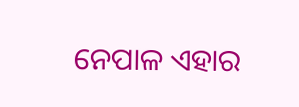ନେପାଳ ଏହାର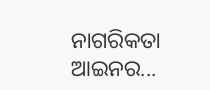ନାଗରିକତା ଆଇନର...